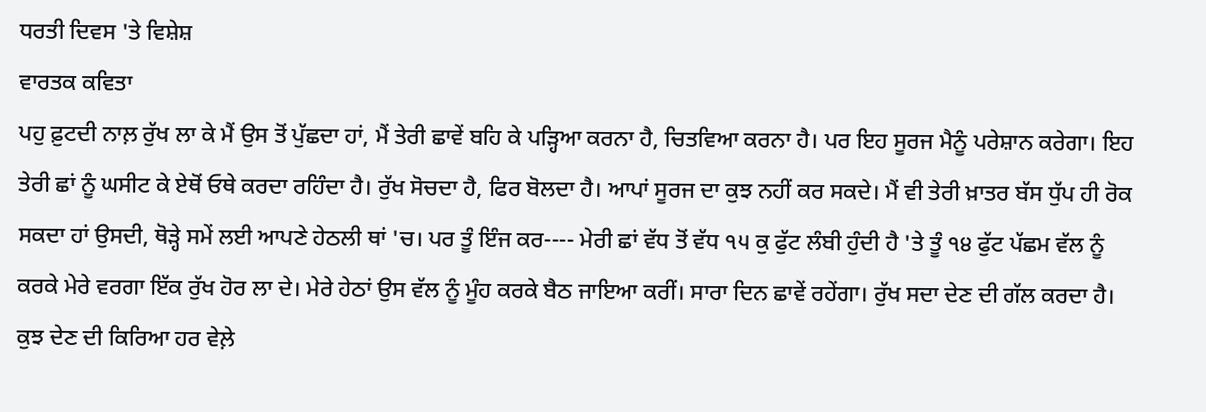ਧਰਤੀ ਦਿਵਸ 'ਤੇ ਵਿਸ਼ੇਸ਼
ਵਾਰਤਕ ਕਵਿਤਾ
ਪਹੁ ਫ਼ੁਟਦੀ ਨਾਲ਼ ਰੁੱਖ ਲਾ ਕੇ ਮੈਂ ਉਸ ਤੋਂ ਪੁੱਛਦਾ ਹਾਂ, ਮੈਂ ਤੇਰੀ ਛਾਵੇਂ ਬਹਿ ਕੇ ਪੜ੍ਹਿਆ ਕਰਨਾ ਹੈ, ਚਿਤਵਿਆ ਕਰਨਾ ਹੈ। ਪਰ ਇਹ ਸੂਰਜ ਮੈਨੂੰ ਪਰੇਸ਼ਾਨ ਕਰੇਗਾ। ਇਹ ਤੇਰੀ ਛਾਂ ਨੂੰ ਘਸੀਟ ਕੇ ਏਥੋਂ ਓਥੇ ਕਰਦਾ ਰਹਿੰਦਾ ਹੈ। ਰੁੱਖ ਸੋਚਦਾ ਹੈ, ਫਿਰ ਬੋਲਦਾ ਹੈ। ਆਪਾਂ ਸੂਰਜ ਦਾ ਕੁਝ ਨਹੀਂ ਕਰ ਸਕਦੇ। ਮੈਂ ਵੀ ਤੇਰੀ ਖ਼ਾਤਰ ਬੱਸ ਧੁੱਪ ਹੀ ਰੋਕ ਸਕਦਾ ਹਾਂ ਉਸਦੀ, ਥੋੜ੍ਹੇ ਸਮੇਂ ਲਈ ਆਪਣੇ ਹੇਠਲੀ ਥਾਂ 'ਚ। ਪਰ ਤੂੰ ਇੰਜ ਕਰ---- ਮੇਰੀ ਛਾਂ ਵੱਧ ਤੋਂ ਵੱਧ ੧੫ ਕੁ ਫੁੱਟ ਲੰਬੀ ਹੁੰਦੀ ਹੈ 'ਤੇ ਤੂੰ ੧੪ ਫੁੱਟ ਪੱਛਮ ਵੱਲ ਨੂੰ ਕਰਕੇ ਮੇਰੇ ਵਰਗਾ ਇੱਕ ਰੁੱਖ ਹੋਰ ਲਾ ਦੇ। ਮੇਰੇ ਹੇਠਾਂ ਉਸ ਵੱਲ ਨੂੰ ਮੂੰਹ ਕਰਕੇ ਬੈਠ ਜਾਇਆ ਕਰੀਂ। ਸਾਰਾ ਦਿਨ ਛਾਵੇਂ ਰਹੇਂਗਾ। ਰੁੱਖ ਸਦਾ ਦੇਣ ਦੀ ਗੱਲ ਕਰਦਾ ਹੈ। ਕੁਝ ਦੇਣ ਦੀ ਕਿਰਿਆ ਹਰ ਵੇਲ਼ੇ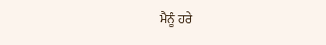ਮੈਨੂੰ ਹਰੇ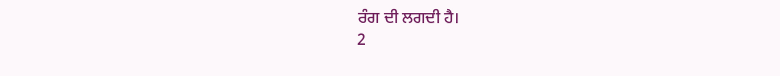ਰੰਗ ਦੀ ਲਗਦੀ ਹੈ।
2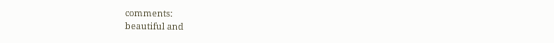comments:
beautiful and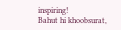inspiring!
Bahut hi khoobsurat,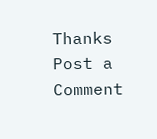Thanks
Post a Comment